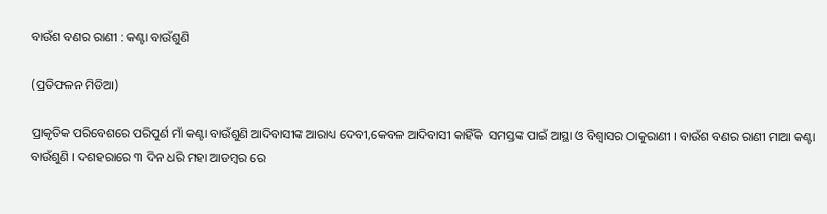ବାଉଁଶ ବଣର ରାଣୀ : କଣ୍ଟା ବାଉଁଶୁଣି

(ପ୍ରତିଫଳନ ମିଡିଆ)

ପ୍ରାକୃତିକ ପରିବେଶରେ ପରିପୁର୍ଣ ମାଁ କଣ୍ଟା ବାଉଁଶୁଣି ଆଦିବାସୀଙ୍କ ଆରାଧ୍ୟ ଦେବୀ,କେବଳ ଆଦିବାସୀ କାହିଁକି  ସମସ୍ତଙ୍କ ପାଇଁ ଆସ୍ଥା ଓ ବିଶ୍ବାସର ଠାକୁରାଣୀ । ବାଉଁଶ ବଣର ରାଣୀ ମାଆ କଣ୍ଟା ବାଉଁଶୁଣି । ଦଶହରାରେ ୩ ଦିନ ଧରି ମହା ଆଡମ୍ବର ରେ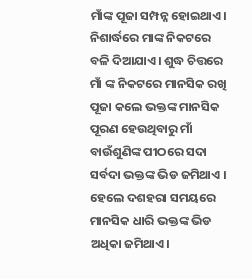ମାଁଙ୍କ ପୂଜା ସମ୍ପନ୍ନ ହୋଇଥାଏ। ନିଶାର୍ଦ୍ଧରେ ମାଙ୍କ ନିକଟରେ ବଳି ଦିଆଯାଏ। ଶୁଦ୍ଧ ଚିତ୍ତରେ ମାଁ ଙ୍କ ନିକଟରେ ମାନସିକ ରଖି ପୂଜା କଲେ ଭକ୍ତଙ୍କ ମାନସିକ ପୂରଣ ହେଉଥିବାରୁ ମାଁ ବାଉଁଶୁଣିଙ୍କ ପୀଠରେ ସଦା ସର୍ବଦା ଭକ୍ତଙ୍କ ଭିଡ ଜମିଥାଏ । ହେଲେ ଦଶହରା ସମୟରେ ମାନସିକ ଧାରି ଭକ୍ତଙ୍କ ଭିଡ ଅଧିକା ଜମିଥାଏ।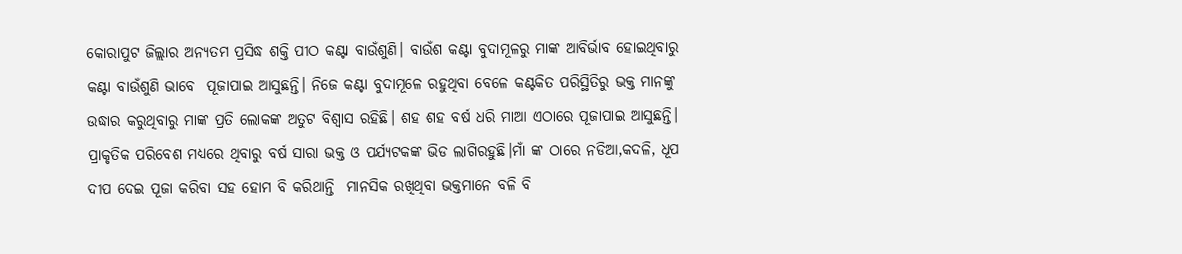କୋରାପୁଟ ଜିଲ୍ଲାର ଅନ୍ୟତମ ପ୍ରସିଦ୍ଧ ଶକ୍ତି ପୀଠ କଣ୍ଟା ବାଉଁଶୁଣି। ବାଉଁଶ କଣ୍ଟା ବୁଦାମୂଳରୁ ମାଙ୍କ ଆବିର୍ଭାବ ହୋଇଥିବାରୁ କଣ୍ଟା ବାଉଁଶୁଣି ଭାବେ  ପୂଜାପାଇ ଆସୁଛନ୍ତି। ନିଜେ କଣ୍ଟା ବୁଦାମୂଳେ ରହୁଥିବା ବେଳେ କଣ୍ଟକିତ ପରିସ୍ଥିତିରୁ ଭକ୍ତ ମାନଙ୍କୁ ଉଦ୍ଧାର କରୁଥିବାରୁ ମାଙ୍କ ପ୍ରତି ଲୋକଙ୍କ ଅତୁଟ ବିଶ୍ବାସ ରହିଛି। ଶହ ଶହ ବର୍ଷ ଧରି ମାଆ ଏଠାରେ ପୂଜାପାଇ ଆସୁଛନ୍ତି।  ପ୍ରାକୃତିକ ପରିବେଶ ମଧ୍ୟରେ ଥିବାରୁ ବର୍ଷ ସାରା ଭକ୍ତ ଓ ପର୍ଯ୍ୟଟକଙ୍କ ଭିଡ ଲାଗିରହୁଛି।ମାଁ ଙ୍କ ଠାରେ ନଡିଆ,କଦଳି, ଧୂପ ଦୀପ ଦେଇ ପୂଜା କରିବା ସହ ହୋମ ବି କରିଥାନ୍ତି  ମାନସିକ ରଖିଥିବା ଭକ୍ତମାନେ ବଳି ବି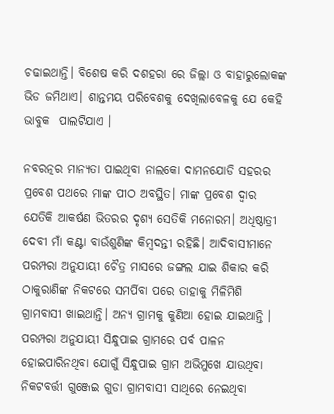ଚଢାଇଥାନ୍ତି। ବିଶେଷ କରି ଦଶହରା ରେ ଜିଲ୍ଲା ଓ ବାହାରୁଲୋକଙ୍କ ଭିଡ ଜମିଥାଏ। ଶାନ୍ତମୟ ପରିବେଶକୁ ଦେଖିଲାବେଳକୁ ଯେ କେହି ଭାବୁକ  ପାଲଟିଯାଏ ।

ନବରତ୍ନର ମାନ୍ୟତା ପାଇଥିବା ନାଲକୋ ଦାମନଯୋଡି ସହରର ପ୍ରବେଶ ପଥରେ ମାଙ୍କ ପୀଠ ଅବସ୍ଥିତ। ମାଙ୍କ ପ୍ରବେଶ ଦ୍ଵାର ଯେତିକି ଆକର୍ଷଣ ଭିତରର ଦୃଶ୍ୟ ସେତିକି ମନୋରମ। ଅଧିଷ୍ଠାତ୍ରୀ ଦେବୀ ମାଁ କଣ୍ଟା ବାଉଁଶୁଣିଙ୍କ କିମ୍ବଦନ୍ତୀ ରହିଛି। ଆଦିବାସୀମାନେ ପରମ୍ପରା ଅନୁଯାୟୀ ଚୈତ୍ର ମାସରେ ଜଙ୍ଗଲ ଯାଇ ଶିକାର କରି ଠାକୁରାଣିଙ୍କ ନିକଟରେ ସମର୍ପିବା ପରେ ତାହାକୁ ମିଳିମିଶି ଗ୍ରାମବାସୀ ଖାଇଥାନ୍ତି। ଅନ୍ୟ ଗ୍ରାମକୁ କୁଣିଆ ହୋଇ ଯାଇଥାନ୍ତି । ପରମ୍ପରା ଅନୁଯାୟୀ ସିନ୍ଧୁପାଇ ଗ୍ରାମରେ ପର୍ବ ପାଳନ ହୋଇପାରିନଥିବା ଯୋଗୁଁ ସିନ୍ଧୁପାଇ ଗ୍ରାମ ଅଭିମୁଖେ ଯାଉଥିବା ନିକଟବର୍ତ୍ତୀ ଗୁଞ୍ଜେଇ ଗୁଡା ଗ୍ରାମବାସୀ ସାଥିରେ ନେଇଥିବା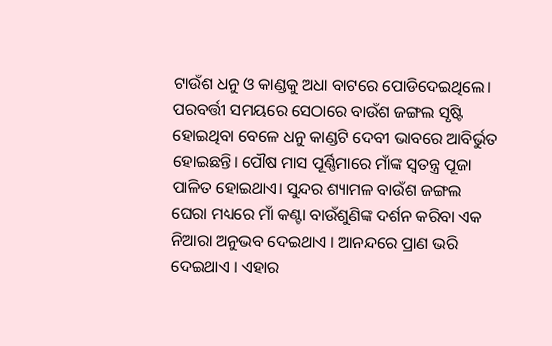ଟାଉଁଶ ଧନୁ ଓ କାଣ୍ଡକୁ ଅଧା ବାଟରେ ପୋଡିଦେଇଥିଲେ। ପରବର୍ତ୍ତୀ ସମୟରେ ସେଠାରେ ବାଉଁଶ ଜଙ୍ଗଲ ସୃଷ୍ଟି ହୋଇଥିବା ବେଳେ ଧନୁ କାଣ୍ଡଟି ଦେବୀ ଭାବରେ ଆବିର୍ଭୁତ ହୋଇଛନ୍ତି। ପୌଷ ମାସ ପୂର୍ଣ୍ଣିମାରେ ମାଁଙ୍କ ସ୍ଵତନ୍ତ୍ର ପୂଜା ପାଳିତ ହୋଇଥାଏ। ସୁନ୍ଦର ଶ୍ୟାମଳ ବାଉଁଶ ଜଙ୍ଗଲ ଘେରା ମଧ୍ୟରେ ମାଁ କଣ୍ଟା ବାଉଁଶୁଣିଙ୍କ ଦର୍ଶନ କରିବା ଏକ ନିଆରା ଅନୁଭବ ଦେଇଥାଏ । ଆନନ୍ଦରେ ପ୍ରାଣ ଭରି ଦେଇଥାଏ । ଏହାର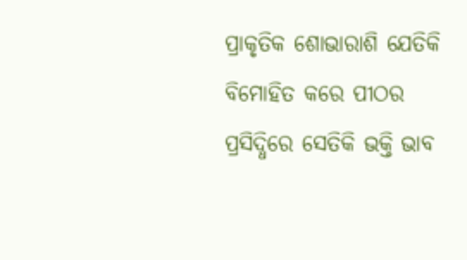ପ୍ରାକୃତିକ ଶୋଭାରାଶି ଯେତିକି ବିମୋହିତ କରେ ପୀଠର ପ୍ରସିଦ୍ଧିରେ ସେତିକି ଭକ୍ତି ଭାବ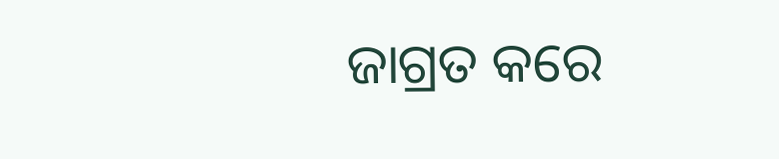ଜାଗ୍ରତ କରେ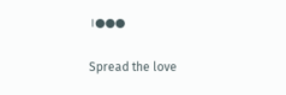।●●●

Spread the love